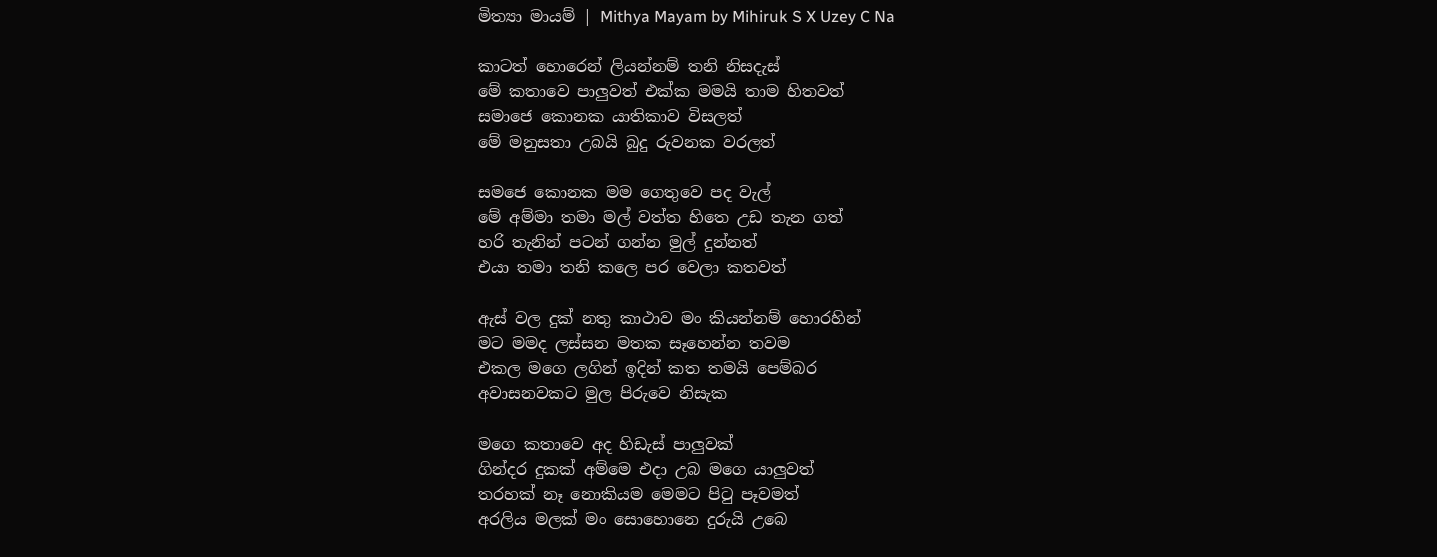මිත්‍යා මායම් | Mithya Mayam by Mihiruk S X Uzey C Na

කාටත් හොරෙන් ලියන්නම් තනි නිසදැස්
මේ කතාවෙ පාලුවත් එක්ක මමයි තාම හිතවත්
සමාජෙ කොනක යාතිකාව විසලත්
මේ මනුසතා උබයි බුදු රුවනක වරලත්

සමජෙ කොනක මම ගෙතුවෙ පද වැල්
මේ අම්මා තමා මල් වත්ත හිතෙ උඩ තැන ගත්
හරි තැනින් පටන් ගන්න මුල් දුන්නත්
එයා තමා තනි කලෙ පර වෙලා කතවත්

ඇස් වල දුක් නතු කාථාව මං කියන්නම් හොරහින්
මට මමද ලස්සන මතක සෑහෙන්න තවම
එකල මගෙ ලගින් ඉදින් කත තමයි පෙම්බර
අවාසනවකට මුල පිරුවෙ නිසැක

මගෙ කතාවෙ අද හිඩැස් පාලුවක්
ගින්දර දුකක් අම්මෙ එදා උබ මගෙ යාලුවත්
තරහක් නෑ නොකියම මෙමට පිටු පෑවමත්
අරලිය මලක් මං සොහොනෙ දුරුයි උබෙ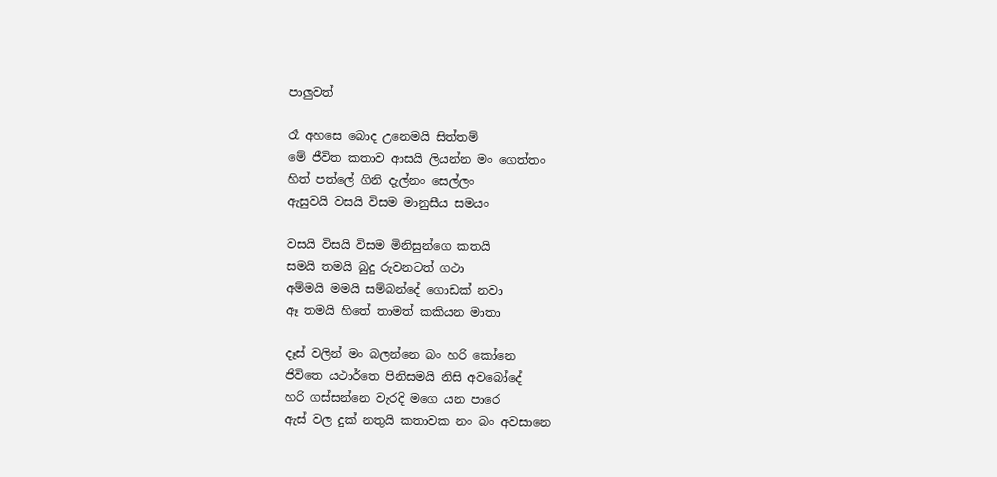පාලුවත්

රෑ අහසෙ බොද උනෙමයි සිත්තම්
මේ ජීවිත කතාව ආසයි ලියන්න මං ගෙත්තං
හිත් පත්ලේ ගිනි දැල්නං සෙල්ලං
ඇසුවයි වසයි විසම මානුසීය සමයං

වසයි විසයි විසම මිනිසුන්ගෙ කතයි
සමයි තමයි බුදු රුවනටත් ගථා
අම්මයි මමයි සම්බන්දේ ගොඩක් නවා
ඈ තමයි හිතේ තාමත් කකියන මාතා

දෑස් වලින් මං බලන්නෙ බං හරි කෝනෙ
ජිවිතෙ යථාර්තෙ පිනිසමයි නිසි අවබෝදේ
හරි ගස්සන්නෙ වැරදි මගෙ යන පාරෙ
ඇස් වල දුක් නතුයි කතාවක නං බං අවසානෙ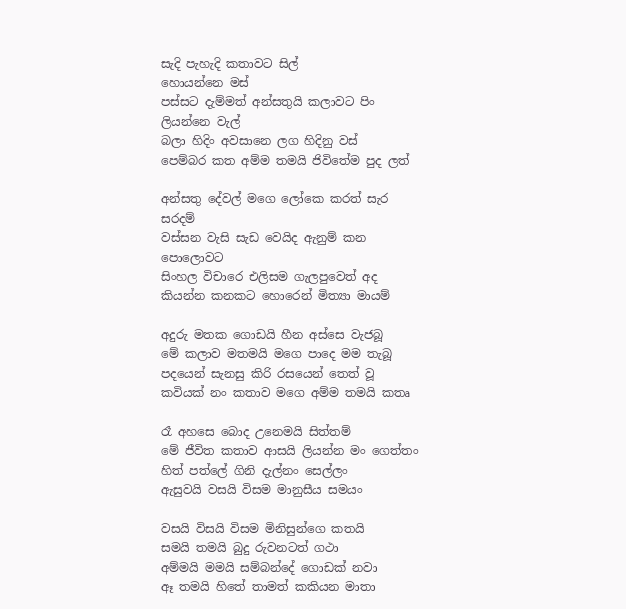සැදි පැහැදි කතාවට සිල්
හොයන්නෙ මස්
පස්සට දැම්මත් අන්සතුයි කලාවට පිං ලියන්නෙ වැල්
බලා හිදිං අවසානෙ ලග හිදිනු වස්
පෙම්බර කත අම්ම තමයි ජිවිතේම පුද ලත්

අන්සතු දේවල් මගෙ ලෝකෙ කරත් සැර සරදම්
වස්සන වැසි සැඩ වෙයිද ඇනුම් කන පොලොවට
සිංහල විචාරෙ එලිසම ගැලපුවෙත් අද
කියන්න කනකට හොරෙන් මිත්‍යා මායම්

අදුරු මතක ගොඩයි හීන අස්සෙ වැජබූ
මේ කලාව මතමයි මගෙ පාදෙ මම තැබූ
පදයෙන් සැනසු කිරි රසයෙන් තෙත් වූ
කවියක් නං කතාව මගෙ අම්ම තමයි කතෘ

රෑ අහසෙ බොද උනෙමයි සිත්තම්
මේ ජීවිත කතාව ආසයි ලියන්න මං ගෙත්තං
හිත් පත්ලේ ගිනි දැල්නං සෙල්ලං
ඇසුවයි වසයි විසම මානුසීය සමයං

වසයි විසයි විසම මිනිසුන්ගෙ කතයි
සමයි තමයි බුදු රුවනටත් ගථා
අම්මයි මමයි සම්බන්දේ ගොඩක් නවා
ඈ තමයි හිතේ තාමත් කකියන මාතා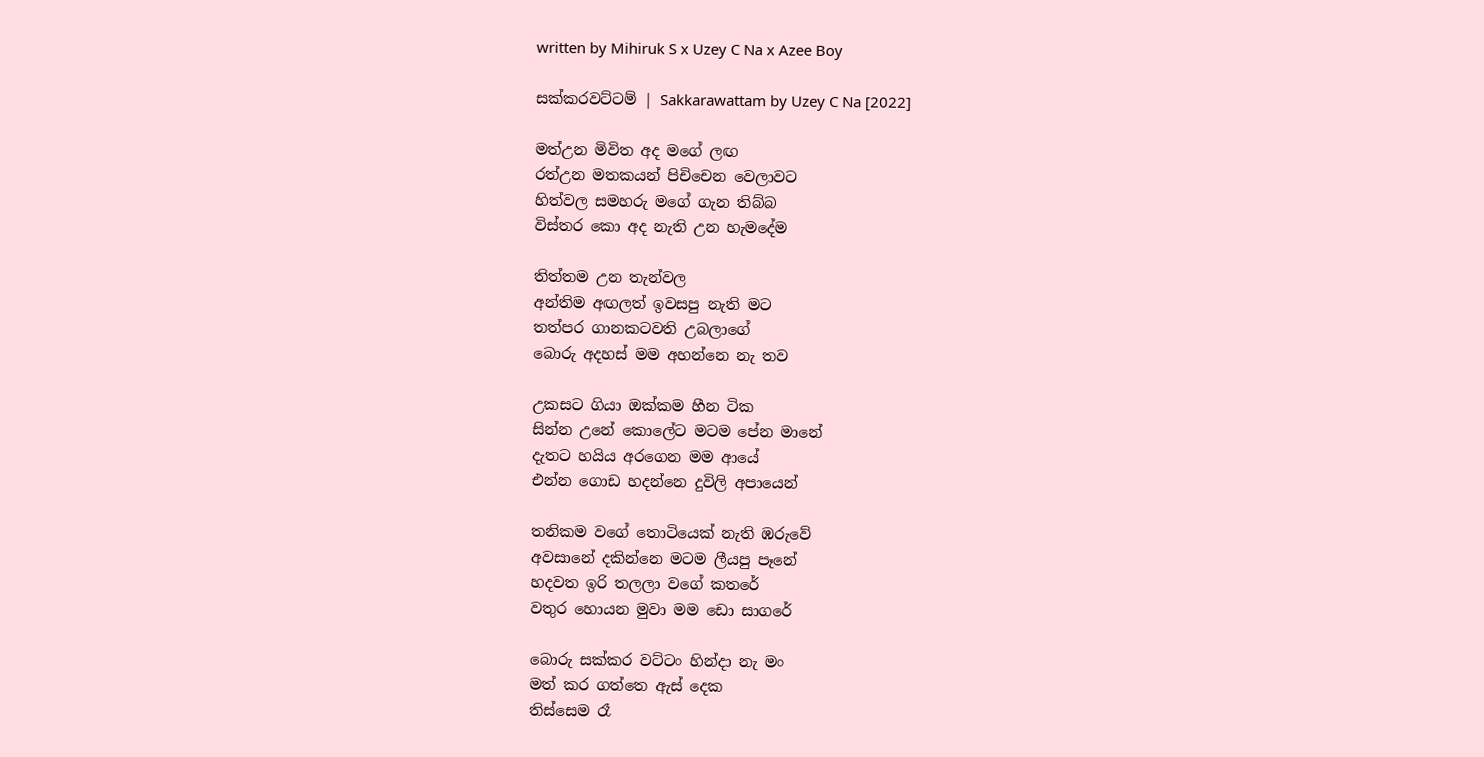written by Mihiruk S x Uzey C Na x Azee Boy

සක්කරවට්ටම් | Sakkarawattam by Uzey C Na [2022]

මත්උන මිවිත අද මගේ ලඟ
රත්උන මතකයන් පිචිචෙන වෙලාවට
හිත්වල සමහරු මගේ ගැන තිබ්බ
විස්තර කො අද නැති උන හැමදේම

තිත්තම උන තැන්වල
අන්තිම අඟලත් ඉවසපු නැති මට
තත්පර ගානකටවති උබලාගේ
බොරු අදහස් මම අහන්නෙ නැ තව

උකසට ගියා ඔක්කම හීන ටික
සින්න උනේ කොලේට මටම පේන මානේ
දැතට හයිය අරගෙන මම ආයේ
එන්න ගොඩ හදන්නෙ දුවිලි අපායෙන්

තනිකම වගේ තොටියෙක් නැති ඹරුවේ
අවසානේ දකින්නෙ මටම ලීයපු පෑනේ
හදවත ඉරි තලලා වගේ කතරේ
වතුර හොයන මුවා මම ඩො සාගරේ

බොරු සක්කර වට්ටං හින්දා නැ මං
මත් කර ගත්තෙ ඇස් දෙක
තිස්සෙම රෑ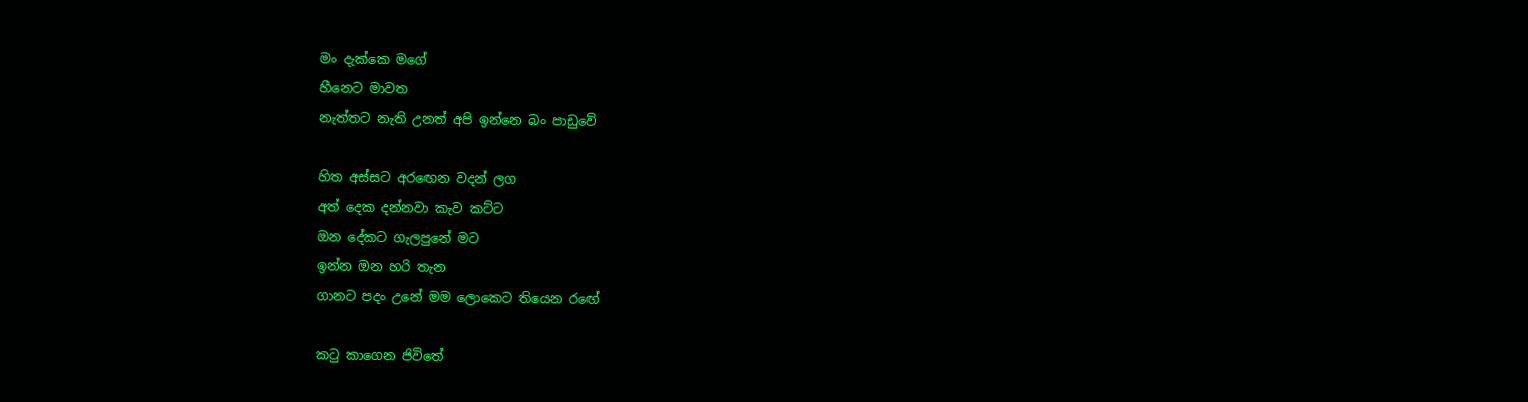මං දැක්කෙ මගේ
හීනෙට මාවත
නැත්තට නැති උනත් අපි ඉන්නෙ බං පාඩුවේ

හිත අස්සට අරඟෙන වදන් ලග
අත් දෙක දන්නවා කැව කට්ට
ඔන දේකට ගැලපුනේ මට
ඉන්න ඔන හරි තැන
ගානට පදං උනේ මම ලොකෙට තියෙන රඟේ

කටු කාගෙන ජිවිතේ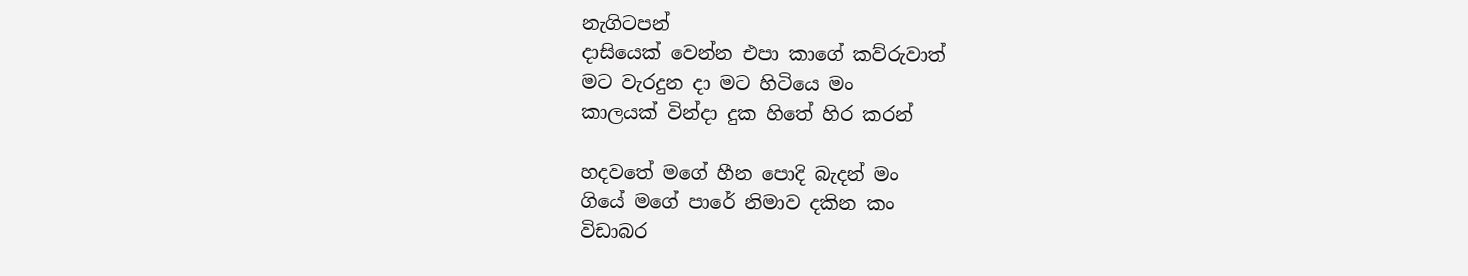නැගිටපන්
දාසියෙක් වෙන්න එපා කාගේ කව්රුවාත්
මට වැරදුන දා මට හිටියෙ මං
කාලයක් වින්දා දුක හිතේ හිර කරන්

හදවතේ මගේ හීන පොදි බැදන් මං
ගියේ මගේ පාරේ නිමාව දකින කං
විඩාබර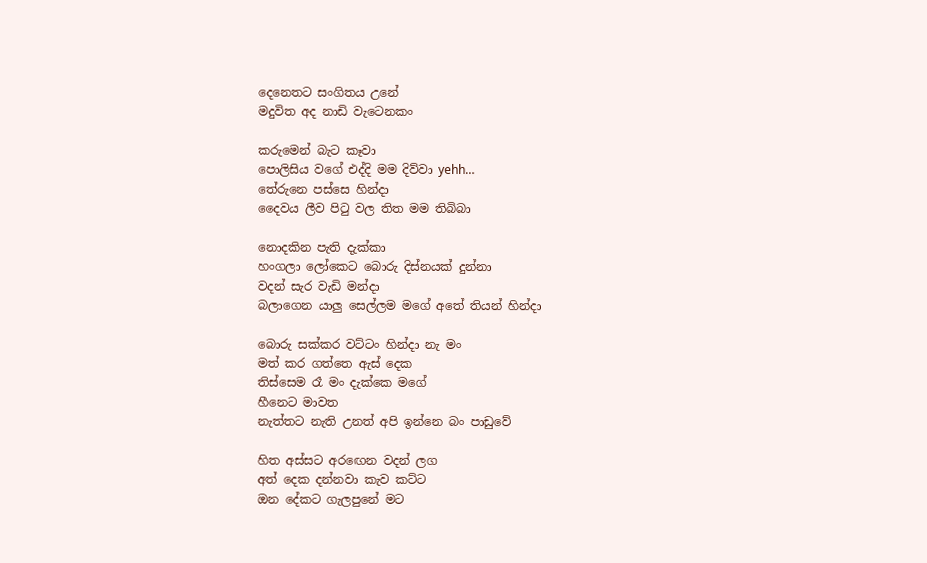දෙනෙතට සංගිතය උනේ
මදුවිත අද නාඩි වැටෙනකං

කරුමෙන් බැට කෑවා
පොලිසිය වගේ එද්දි මම දිව්වා yehh…
තේරුනෙ පස්සෙ හින්දා
දෛවය ලීව පිටු වල තිත මම තිබිබා

නොදකින පැති දැක්කා
හංගලා ලෝකෙට බොරු දිස්නයක් දුන්නා
වදන් සැර වැඩි මන්දා
බලාගෙන යාලු සෙල්ලම මගේ අතේ තියන් හින්දා

බොරු සක්කර වට්ටං හින්දා නැ මං
මත් කර ගත්තෙ ඇස් දෙක
තිස්සෙම රෑ මං දැක්කෙ මගේ
හීනෙට මාවත
නැත්තට නැති උනත් අපි ඉන්නෙ බං පාඩුවේ

හිත අස්සට අරඟෙන වදන් ලග
අත් දෙක දන්නවා කැව කට්ට
ඔන දේකට ගැලපුනේ මට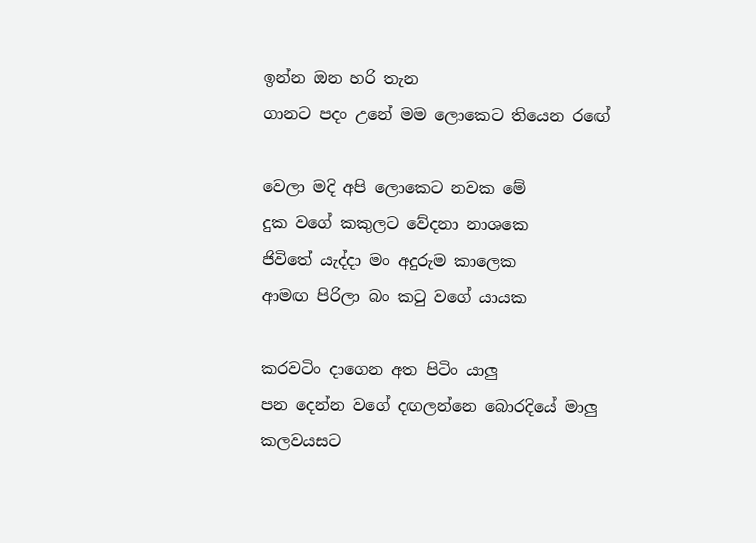ඉන්න ඔන හරි තැන
ගානට පදං උනේ මම ලොකෙට තියෙන රඟේ

වෙලා මදි අපි ලොකෙට නවක මේ
දුක වගේ කකුලට වේදනා නාශකෙ
ජිවිතේ යැද්දා මං අදුරුම කාලෙක
ආමඟ පිරිලා බං කටු වගේ යායක

කරවටිං දාගෙන අත පිටිං යාලු
පන දෙන්න වගේ දඟලන්නෙ බොරදියේ මාලු
කලවයසට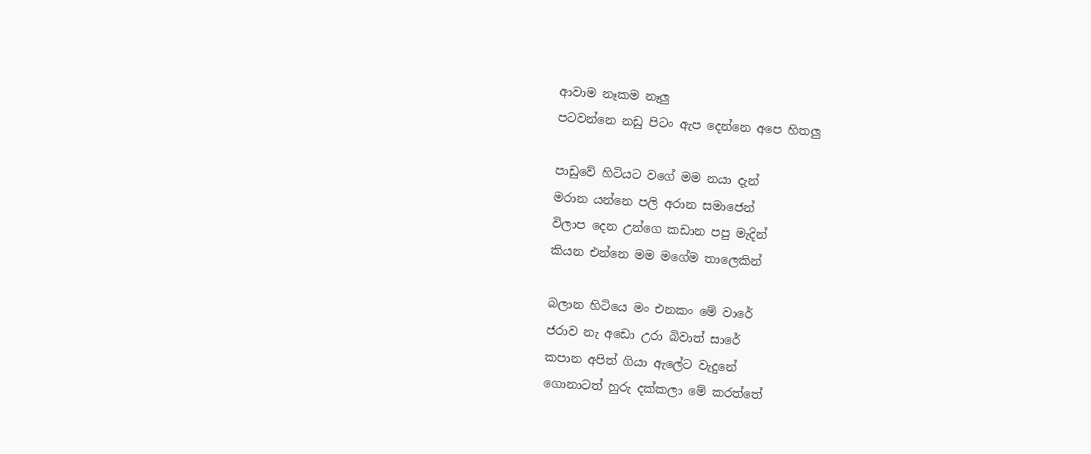ආවාම නෑකම නෑලු
පටවන්නෙ නඩු පිටං ඇප දෙන්නෙ අපෙ හිතලු

පාඩුවේ හිටියට වගේ මම නයා දැන්
මරාන යන්නෙ පලි අරාන සමාජෙන්
විලාප දෙන උන්ගෙ කඩාන පපු මැදින්
කියන එන්නෙ මම මගේම තාලෙකින්

බලාන හිටියෙ මං එනකං මේ වාරේ
ජරාව නැ අඩො උරා බිවාත් සාරේ
කපාන අපිත් ගියා ඇලේට වැදුනේ
ගොනාටත් හුරු දක්කලා මේ කරත්තේ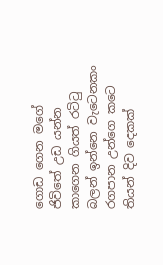ගොඩ ගෙන මගේ ජිවිතේ උඩ යන්න
කාගෙන ගියත් රටිටු බලන් ඉන්නෙ වැටෙනකං
රගපාන උන්ගෙ කටෙ තියන් දිව දෙකක්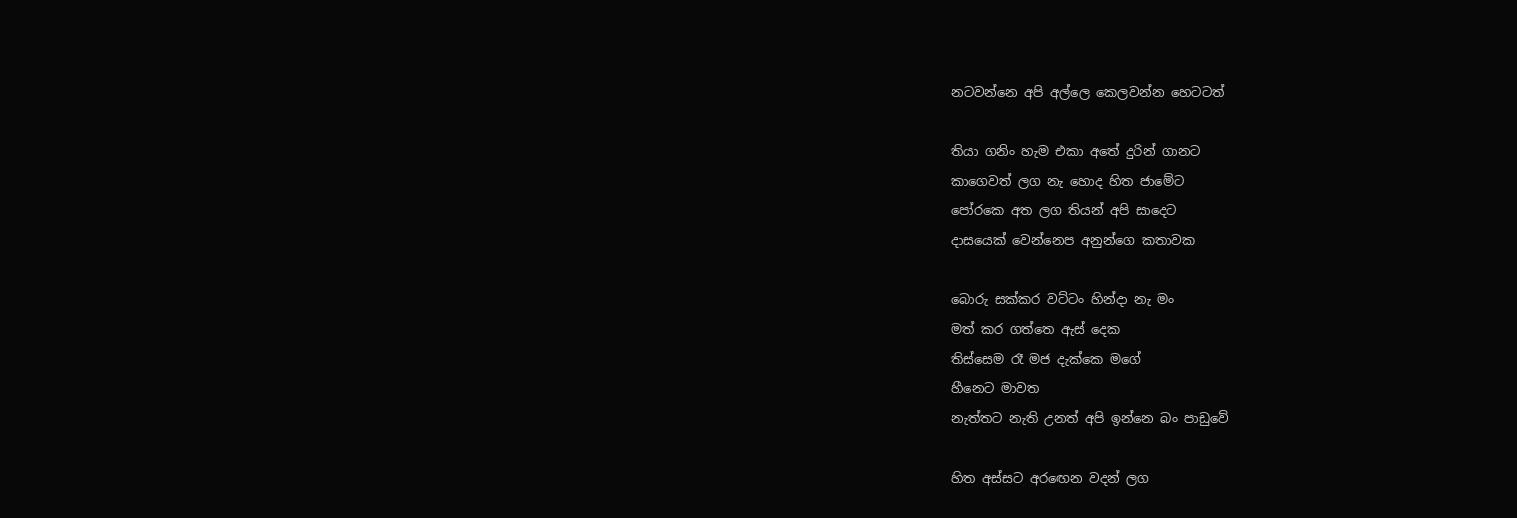නටවන්නෙ අපි අල්ලෙ කෙලවන්න හෙටටත්

තියා ගනිං හැම එකා අතේ දුරින් ගානට
කාගෙවත් ලග නැ හොද හිත ජාමේට
පෝරකෙ අත ලග තියන් අපි සාදෙට
දාසයෙක් වෙන්නෙප අනුන්ගෙ කතාවක

බොරු සක්කර වට්ටං හින්දා නැ මං
මත් කර ගත්තෙ ඇස් දෙක
තිස්සෙම රෑ මජ දැක්කෙ මගේ
හීනෙට මාවත
නැත්තට නැති උනත් අපි ඉන්නෙ බං පාඩුවේ

හිත අස්සට අරඟෙන වදන් ලග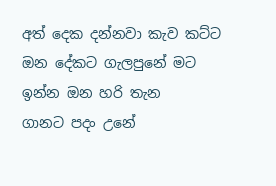අත් දෙක දන්නවා කැව කට්ට
ඔන දේකට ගැලපුනේ මට
ඉන්න ඔන හරි තැන
ගානට පදං උනේ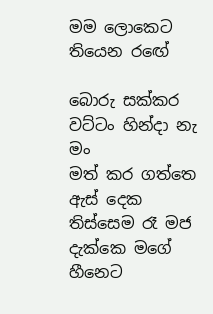මම ලොකෙට තියෙන රඟේ

බොරු සක්කර වට්ටං හින්දා නැ මං
මත් කර ගත්තෙ ඇස් දෙක
තිස්සෙම රෑ මජ දැක්කෙ මගේ
හීනෙට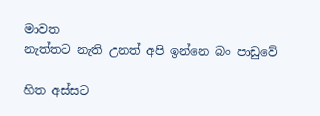මාවත
නැත්තට නැති උනත් අපි ඉන්නෙ බං පාඩුවේ

හිත අස්සට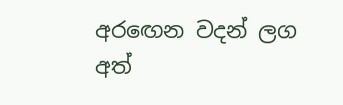අරඟෙන වදන් ලග
අත්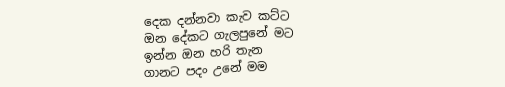දෙක දන්නවා කැව කට්ට
ඔන දේකට ගැලපුනේ මට
ඉන්න ඔන හරි තැන
ගානට පදං උනේ මම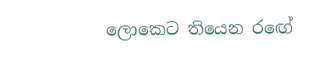ලොකෙට තියෙන රඟේ